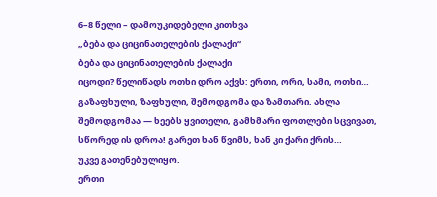6–8 წელი – დამოუკიდებელი კითხვა
„ბება და ციცინათელების ქალაქი“
ბება და ციცინათელების ქალაქი
იცოდი? წელიწადს ოთხი დრო აქვს: ერთი, ორი, სამი, ოთხი… გაზაფხული, ზაფხული, შემოდგომა და ზამთარი. ახლა შემოდგომაა — ხეებს ყვითელი, გამხმარი ფოთლები სცვივათ, სწორედ ის დროა! გარეთ ხან წვიმს, ხან კი ქარი ქრის…
უკვე გათენებულიყო.
ერთი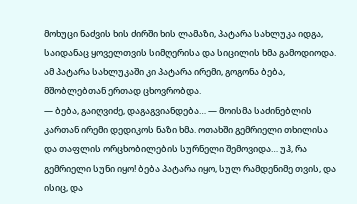მოხუცი ნაძვის ხის ძირში ხის ლამაზი, პატარა სახლუკა იდგა, საიდანაც ყოველთვის სიმღერისა და სიცილის ხმა გამოდიოდა. ამ პატარა სახლუკაში კი პატარა ირემი, გოგონა ბება, მშობლებთან ერთად ცხოვრობდა.
— ბება, გაიღვიძე, დაგაგვიანდება… — მოისმა საძინებლის კართან ირემი დედიკოს ნაზი ხმა. ოთახში გემრიელი თხილისა და თაფლის ორცხობილების სურნელი შემოვიდა… უჰ, რა გემრიელი სუნი იყო! ბება პატარა იყო, სულ რამდენიმე თვის, და ისიც, და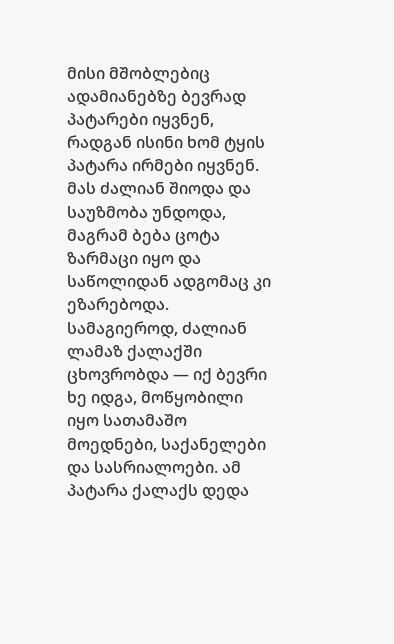მისი მშობლებიც ადამიანებზე ბევრად პატარები იყვნენ, რადგან ისინი ხომ ტყის პატარა ირმები იყვნენ. მას ძალიან შიოდა და საუზმობა უნდოდა, მაგრამ ბება ცოტა ზარმაცი იყო და საწოლიდან ადგომაც კი ეზარებოდა.
სამაგიეროდ, ძალიან ლამაზ ქალაქში ცხოვრობდა — იქ ბევრი ხე იდგა, მოწყობილი იყო სათამაშო მოედნები, საქანელები და სასრიალოები. ამ პატარა ქალაქს დედა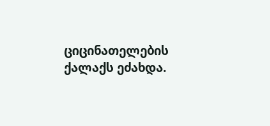ციცინათელების ქალაქს ეძახდა.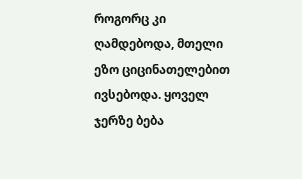როგორც კი ღამდებოდა, მთელი ეზო ციცინათელებით ივსებოდა. ყოველ ჯერზე ბება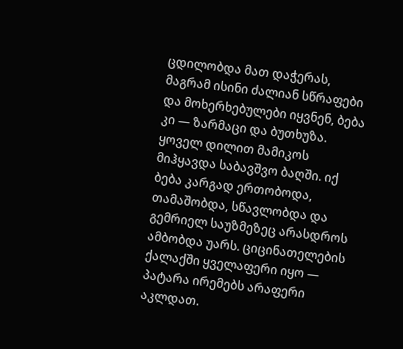ცდილობდა მათ დაჭერას, მაგრამ ისინი ძალიან სწრაფები და მოხერხებულები იყვნენ, ბება კი — ზარმაცი და ბუთხუზა. ყოველ დილით მამიკოს მიჰყავდა საბავშვო ბაღში. იქ ბება კარგად ერთობოდა, თამაშობდა, სწავლობდა და გემრიელ საუზმეზეც არასდროს ამბობდა უარს. ციცინათელების ქალაქში ყველაფერი იყო — პატარა ირემებს არაფერი აკლდათ.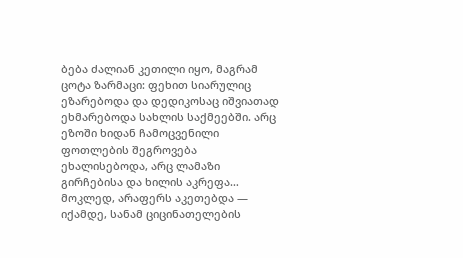ბება ძალიან კეთილი იყო, მაგრამ ცოტა ზარმაცი: ფეხით სიარულიც ეზარებოდა და დედიკოსაც იშვიათად ეხმარებოდა სახლის საქმეებში. არც ეზოში ხიდან ჩამოცვენილი ფოთლების შეგროვება ეხალისებოდა, არც ლამაზი გირჩებისა და ხილის აკრეფა… მოკლედ, არაფერს აკეთებდა — იქამდე, სანამ ციცინათელების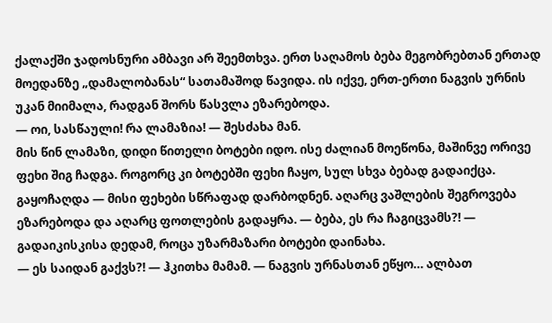ქალაქში ჯადოსნური ამბავი არ შეემთხვა. ერთ საღამოს ბება მეგობრებთან ერთად მოედანზე „დამალობანას“ სათამაშოდ წავიდა. ის იქვე, ერთ-ერთი ნაგვის ურნის უკან მიიმალა, რადგან შორს წასვლა ეზარებოდა.
— ოი, სასწაული! რა ლამაზია! — შესძახა მან.
მის წინ ლამაზი, დიდი წითელი ბოტები იდო. ისე ძალიან მოეწონა, მაშინვე ორივე ფეხი შიგ ჩადგა. როგორც კი ბოტებში ფეხი ჩაყო, სულ სხვა ბებად გადაიქცა. გაყოჩაღდა — მისი ფეხები სწრაფად დარბოდნენ. აღარც ვაშლების შეგროვება ეზარებოდა და აღარც ფოთლების გადაყრა. — ბება, ეს რა ჩაგიცვამს?! — გადაიკისკისა დედამ, როცა უზარმაზარი ბოტები დაინახა.
— ეს საიდან გაქვს?! — ჰკითხა მამამ. — ნაგვის ურნასთან ეწყო… ალბათ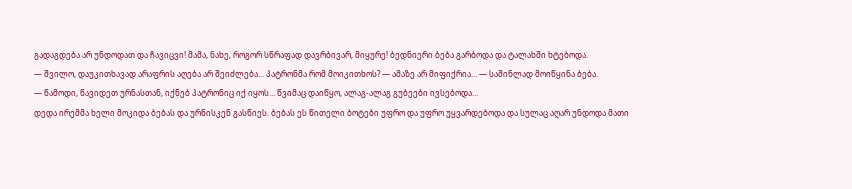გადაგდება არ უნდოდათ და ჩავიცვი! მამა, ნახე, როგორ სწრაფად დავრბივარ, მიყურე! ბედნიერი ბება გარბოდა და ტალახში ხტებოდა.
— შვილო, დაუკითხავად არაფრის აღება არ შეიძლება… პატრონმა რომ მოიკითხოს? — ამაზე არ მიფიქრია… — საშინლად მოიწყინა ბება.
— წამოდი, წავიდეთ ურნასთან, იქნებ პატრონიც იქ იყოს… წვიმაც დაიწყო, ალაგ-ალაგ გუბეები ივსებოდა…
დედა ირემმა ხელი მოკიდა ბებას და ურნისკენ გასწიეს. ბებას ეს წითელი ბოტები უფრო და უფრო უყვარდებოდა და სულაც აღარ უნდოდა მათი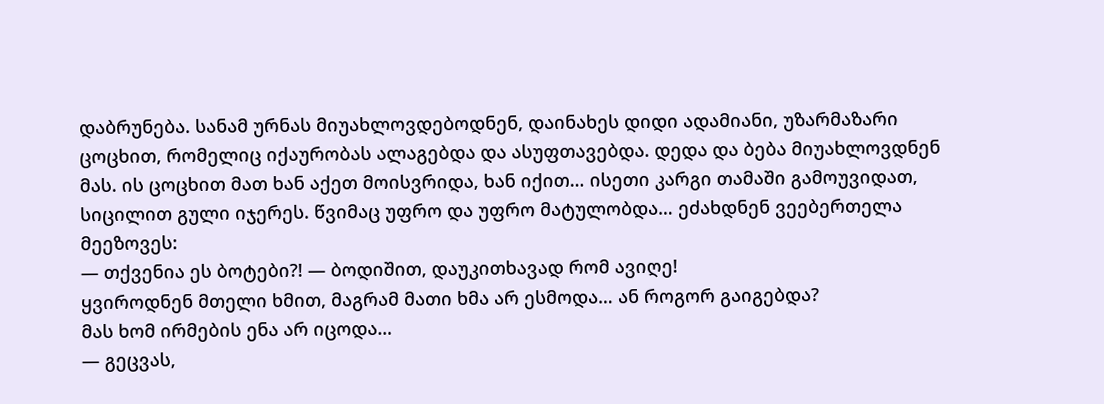დაბრუნება. სანამ ურნას მიუახლოვდებოდნენ, დაინახეს დიდი ადამიანი, უზარმაზარი ცოცხით, რომელიც იქაურობას ალაგებდა და ასუფთავებდა. დედა და ბება მიუახლოვდნენ მას. ის ცოცხით მათ ხან აქეთ მოისვრიდა, ხან იქით… ისეთი კარგი თამაში გამოუვიდათ, სიცილით გული იჯერეს. წვიმაც უფრო და უფრო მატულობდა… ეძახდნენ ვეებერთელა მეეზოვეს:
— თქვენია ეს ბოტები?! — ბოდიშით, დაუკითხავად რომ ავიღე!
ყვიროდნენ მთელი ხმით, მაგრამ მათი ხმა არ ესმოდა… ან როგორ გაიგებდა?
მას ხომ ირმების ენა არ იცოდა…
— გეცვას,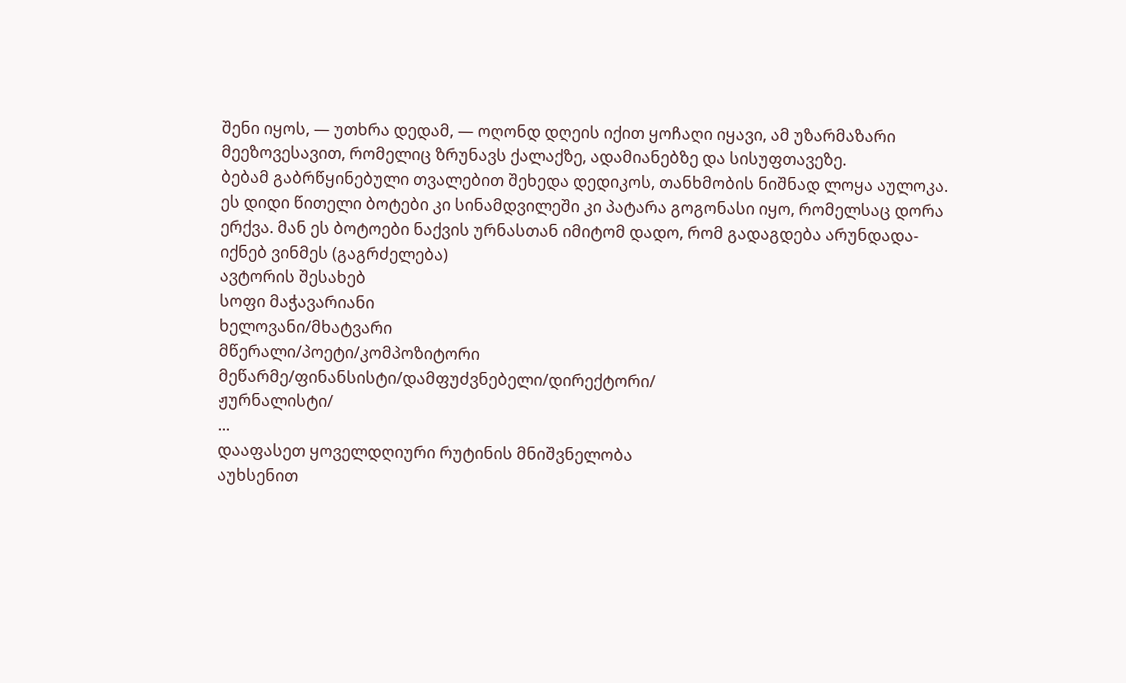შენი იყოს, — უთხრა დედამ, — ოღონდ დღეის იქით ყოჩაღი იყავი, ამ უზარმაზარი მეეზოვესავით, რომელიც ზრუნავს ქალაქზე, ადამიანებზე და სისუფთავეზე.
ბებამ გაბრწყინებული თვალებით შეხედა დედიკოს, თანხმობის ნიშნად ლოყა აულოკა.
ეს დიდი წითელი ბოტები კი სინამდვილეში კი პატარა გოგონასი იყო, რომელსაც დორა ერქვა. მან ეს ბოტოები ნაქვის ურნასთან იმიტომ დადო, რომ გადაგდება არუნდადა- იქნებ ვინმეს (გაგრძელება)
ავტორის შესახებ
სოფი მაჭავარიანი
ხელოვანი/მხატვარი
მწერალი/პოეტი/კომპოზიტორი
მეწარმე/ფინანსისტი/დამფუძვნებელი/დირექტორი/
ჟურნალისტი/
...
დააფასეთ ყოველდღიური რუტინის მნიშვნელობა
აუხსენით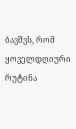ბავშვს, რომ ყოველდღიური რუტინა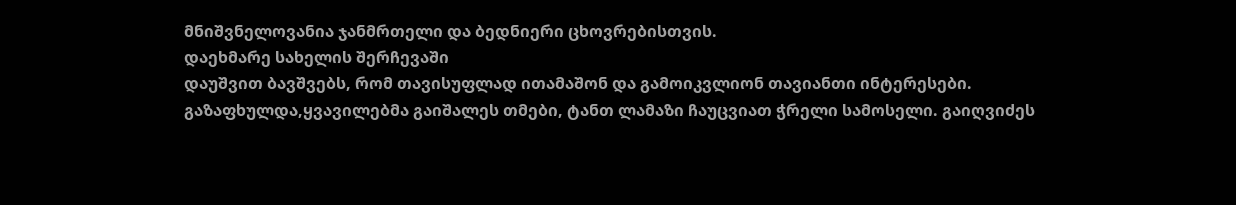მნიშვნელოვანია ჯანმრთელი და ბედნიერი ცხოვრებისთვის.
დაეხმარე სახელის შერჩევაში
დაუშვით ბავშვებს, რომ თავისუფლად ითამაშონ და გამოიკვლიონ თავიანთი ინტერესები.
გაზაფხულდა,ყვავილებმა გაიშალეს თმები, ტანთ ლამაზი ჩაუცვიათ ჭრელი სამოსელი. გაიღვიძეს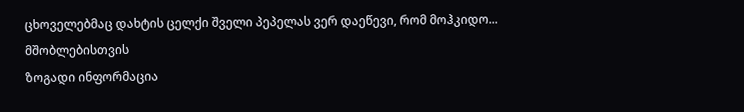ცხოველებმაც დახტის ცელქი შველი პეპელას ვერ დაეწევი, რომ მოჰკიდო...
მშობლებისთვის
ზოგადი ინფორმაცია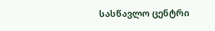სასწავლო ცენტრი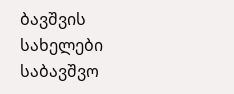ბავშვის სახელები
საბავშვო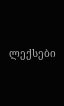ლექსები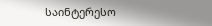საინტერესო